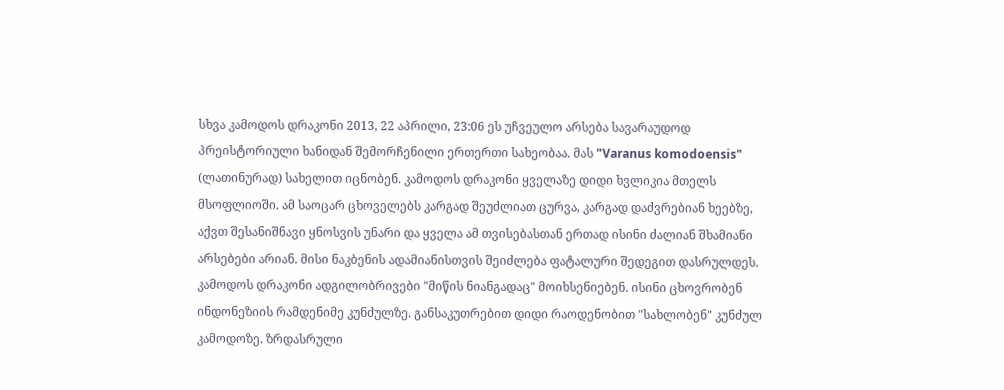სხვა კამოდოს დრაკონი 2013, 22 აპრილი, 23:06 ეს უჩვეულო არსება სავარაუდოდ პრეისტორიული ხანიდან შემორჩენილი ერთერთი სახეობაა. მას "Varanus komodoensis" (ლათინურად) სახელით იცნობენ. კამოდოს დრაკონი ყველაზე დიდი ხვლიკია მთელს მსოფლიოში. ამ საოცარ ცხოველებს კარგად შეუძლიათ ცურვა, კარგად დაძვრებიან ხეებზე, აქვთ შესანიშნავი ყნოსვის უნარი და ყველა ამ თვისებასთან ერთად ისინი ძალიან შხამიანი არსებები არიან. მისი ნაკბენის ადამიანისთვის შეიძლება ფატალური შედეგით დასრულდეს. კამოდოს დრაკონი ადგილობრივები "მიწის ნიანგადაც" მოიხსენიებენ. ისინი ცხოვრობენ ინდონეზიის რამდენიმე კუნძულზე. განსაკუთრებით დიდი რაოდენობით "სახლობენ" კუნძულ კამოდოზე. ზრდასრული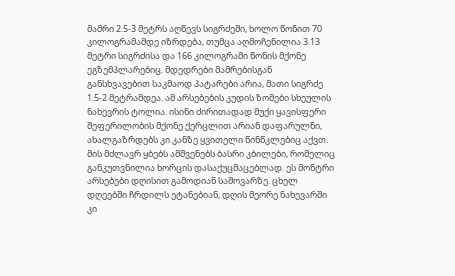მამრი 2.5-3 მეტრს აღწევს სიგრძეში, ხოლო წონით 70 კილოგრამამდე იზრდება, თუმცა აღმოჩენილია 3.13 მეტრი სიგრძისა და 166 კილოგრამი წონის მქონე ეგზემპლარებიც. მდედრები მამრებისგან განსხვავებით საკმაოდ პატარები არია, მათი სიგრძე 1.5-2 მეტრამდეა. ამ არსებების კუდის ზომები სხეულის ნახევრის ტოლია. ისინი ძირითადად მუქი ყავისფერი შეფერილობის მქონე ქერცლით არიან დაფარულნი, ახალგაზრდებს კი კანზე ყვითელი წინწკლებიც აქვთ. მის მძლავრ ყბებს ამშვენებს ბასრი კბილები, რომელიც განკუთვნილია ხორცის დასაქუცმაცებლად. ეს მონტრი არსებები დღისით გამოდიან საშოვარზე. ცხელ დღეებში ჩრდილს ეტანებიან, დღის მეორე ნახევარში კი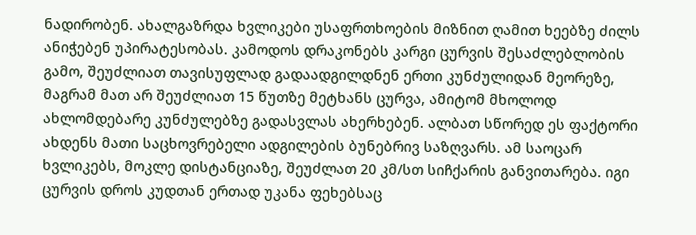ნადირობენ. ახალგაზრდა ხვლიკები უსაფრთხოების მიზნით ღამით ხეებზე ძილს ანიჭებენ უპირატესობას. კამოდოს დრაკონებს კარგი ცურვის შესაძლებლობის გამო, შეუძლიათ თავისუფლად გადაადგილდნენ ერთი კუნძულიდან მეორეზე, მაგრამ მათ არ შეუძლიათ 15 წუთზე მეტხანს ცურვა, ამიტომ მხოლოდ ახლომდებარე კუნძულებზე გადასვლას ახერხებენ. ალბათ სწორედ ეს ფაქტორი ახდენს მათი საცხოვრებელი ადგილების ბუნებრივ საზღვარს. ამ საოცარ ხვლიკებს, მოკლე დისტანციაზე, შეუძლათ 20 კმ/სთ სიჩქარის განვითარება. იგი ცურვის დროს კუდთან ერთად უკანა ფეხებსაც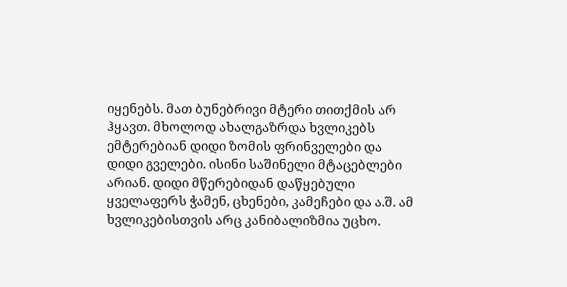იყენებს. მათ ბუნებრივი მტერი თითქმის არ ჰყავთ. მხოლოდ ახალგაზრდა ხვლიკებს ემტერებიან დიდი ზომის ფრინველები და დიდი გველები. ისინი საშინელი მტაცებლები არიან. დიდი მწერებიდან დაწყებული ყველაფერს ჭამენ, ცხენები, კამეჩები და ა.შ. ამ ხვლიკებისთვის არც კანიბალიზმია უცხო.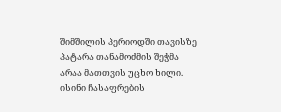შიმშილის პერიოდში თავისზე პატარა თანამოძმის შეჭმა არაა მათთვის უცხო ხილი. ისინი ჩასაფრების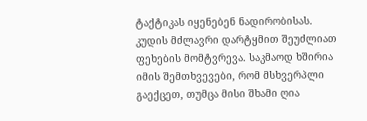ტაქტიკას იყენებენ ნადირობისას. კუდის მძლავრი დარტყმით შეუძლიათ ფეხების მომტვრევა. საკმაოდ ხშირია იმის შემთხვევები, რომ მსხვერპლი გაექცეთ, თუმცა მისი შხამი ღია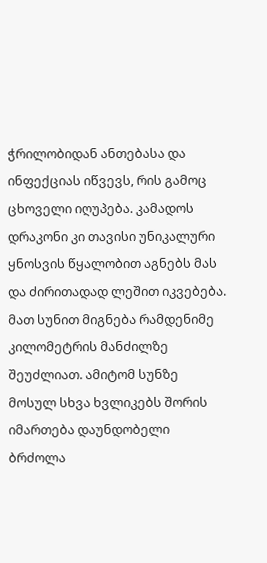ჭრილობიდან ანთებასა და ინფექციას იწვევს, რის გამოც ცხოველი იღუპება. კამადოს დრაკონი კი თავისი უნიკალური ყნოსვის წყალობით აგნებს მას და ძირითადად ლეშით იკვებება. მათ სუნით მიგნება რამდენიმე კილომეტრის მანძილზე შეუძლიათ. ამიტომ სუნზე მოსულ სხვა ხვლიკებს შორის იმართება დაუნდობელი ბრძოლა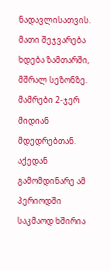ნადავლისათვის. მათი შეჯვარება ხდება ზამთარში, მშრალ სეზონზე. მამრები 2-ჯერ მიდიან მდედრებთან. აქედან გამომდინარე ამ პერიოდში საკმაოდ ხშირია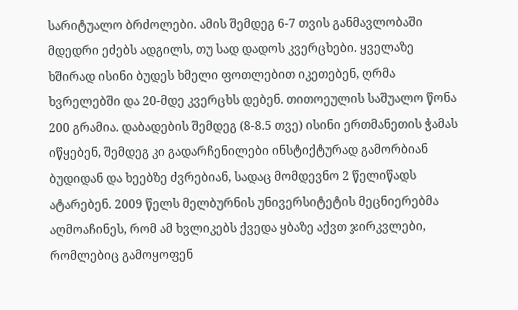სარიტუალო ბრძოლები. ამის შემდეგ 6-7 თვის განმავლობაში მდედრი ეძებს ადგილს, თუ სად დადოს კვერცხები. ყველაზე ხშირად ისინი ბუდეს ხმელი ფოთლებით იკეთებენ, ღრმა ხვრელებში და 20-მდე კვერცხს დებენ. თითოეულის საშუალო წონა 200 გრამია. დაბადების შემდეგ (8-8.5 თვე) ისინი ერთმანეთის ჭამას იწყებენ, შემდეგ კი გადარჩენილები ინსტიქტურად გამორბიან ბუდიდან და ხეებზე ძვრებიან, სადაც მომდევნო 2 წელიწადს ატარებენ. 2009 წელს მელბურნის უნივერსიტეტის მეცნიერებმა აღმოაჩინეს, რომ ამ ხვლიკებს ქვედა ყბაზე აქვთ ჯირკვლები, რომლებიც გამოყოფენ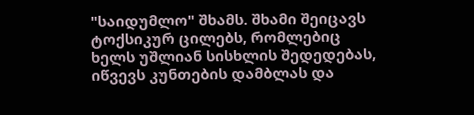"საიდუმლო" შხამს. შხამი შეიცავს ტოქსიკურ ცილებს, რომლებიც ხელს უშლიან სისხლის შედედებას, იწვევს კუნთების დამბლას და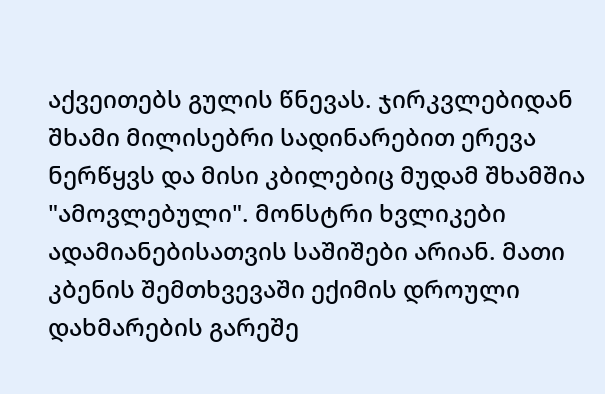აქვეითებს გულის წნევას. ჯირკვლებიდან შხამი მილისებრი სადინარებით ერევა ნერწყვს და მისი კბილებიც მუდამ შხამშია "ამოვლებული". მონსტრი ხვლიკები ადამიანებისათვის საშიშები არიან. მათი კბენის შემთხვევაში ექიმის დროული დახმარების გარეშე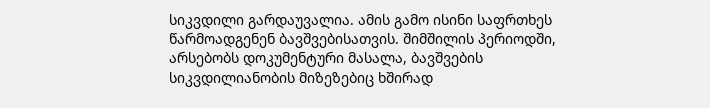სიკვდილი გარდაუვალია. ამის გამო ისინი საფრთხეს წარმოადგენენ ბავშვებისათვის. შიმშილის პერიოდში, არსებობს დოკუმენტური მასალა, ბავშვების სიკვდილიანობის მიზეზებიც ხშირად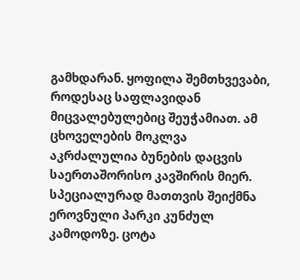გამხდარან. ყოფილა შემთხვევაბი, როდესაც საფლავიდან მიცვალებულებიც შეუჭამიათ. ამ ცხოველების მოკლვა აკრძალულია ბუნების დაცვის საერთაშორისო კავშირის მიერ. სპეციალურად მათთვის შეიქმნა ეროვნული პარკი კუნძულ კამოდოზე. ცოტა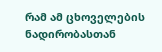რამ ამ ცხოველების ნადირობასთან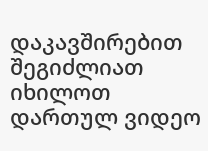დაკავშირებით შეგიძლიათ იხილოთ დართულ ვიდეო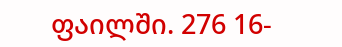ფაილში. 276 16-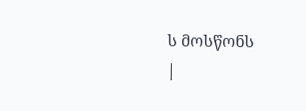ს მოსწონს
|